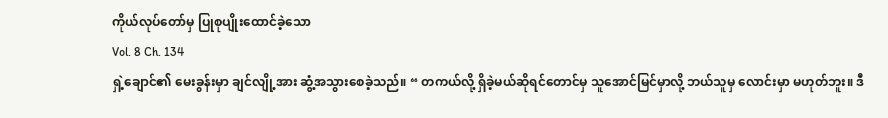ကိုယ်လုပ်တော်မှ ပြုစုပျိုးထောင်ခဲ့သော
Vol. 8 Ch. 134
ရှဲ့ချောင်၏ မေးခွန်းမှာ ချင်လျို့အား ဆွံ့အသွားစေခဲ့သည်။ “ တကယ်လို့ ရှိခဲ့မယ်ဆိုရင်တောင်မှ သူအောင်မြင်မှာလို့ ဘယ်သူမှ လောင်းမှာ မဟုတ်ဘူး။ ဒီ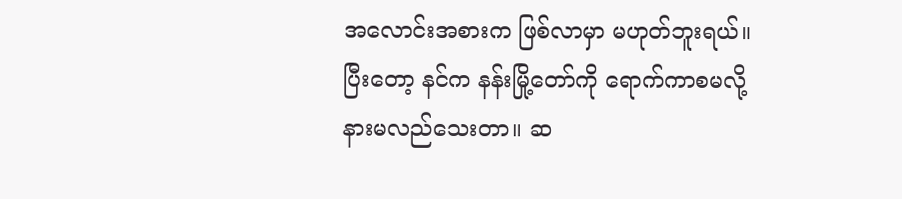အလောင်းအစားက ဖြစ်လာမှာ မဟုတ်ဘူးရယ်။ ပြီးတော့ နင်က နန်းမြို့တော်ကို ရောက်ကာစမလို့ နားမလည်သေးတာ။ ဆ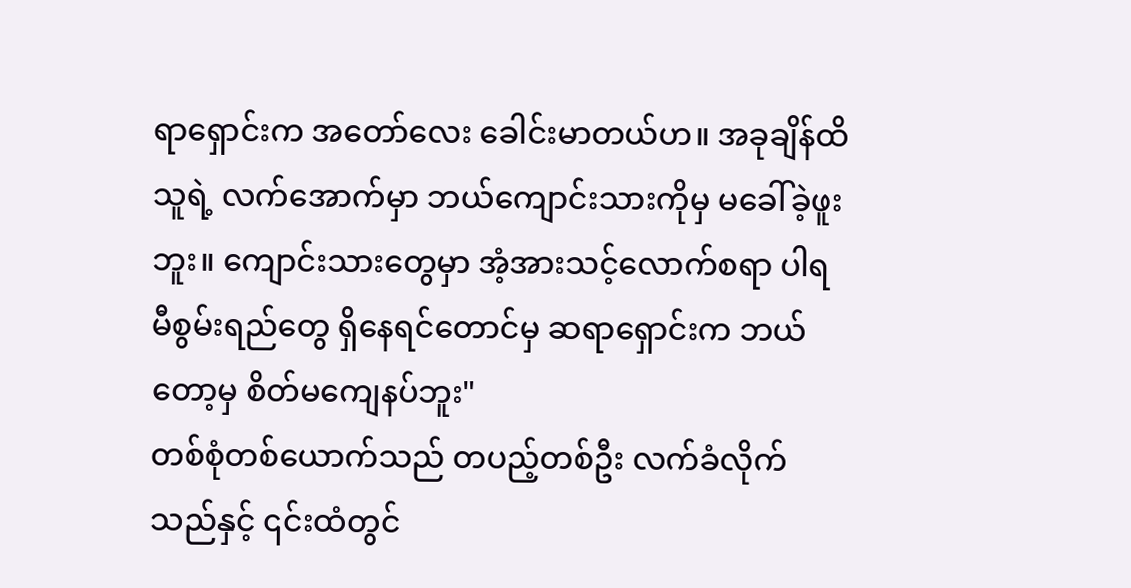ရာရှောင်းက အတော်လေး ခေါင်းမာတယ်ဟ။ အခုချိန်ထိ သူရဲ့ လက်အောက်မှာ ဘယ်ကျောင်းသားကိုမှ မခေါ်ခဲ့ဖူးဘူး။ ကျောင်းသားတွေမှာ အံ့အားသင့်လောက်စရာ ပါရမီစွမ်းရည်တွေ ရှိနေရင်တောင်မှ ဆရာရှောင်းက ဘယ်တော့မှ စိတ်မကျေနပ်ဘူး"
တစ်စုံတစ်ယောက်သည် တပည့်တစ်ဦး လက်ခံလိုက်သည်နှင့် ၎င်းထံတွင်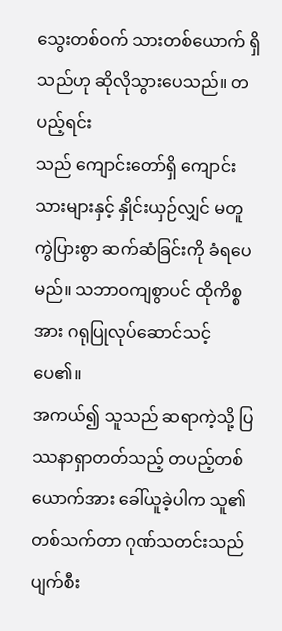သွေးတစ်ဝက် သားတစ်ယောက် ရှိသည်ဟု ဆိုလိုသွားပေသည်။ တပည့်ရင်း
သည် ကျောင်းတော်ရှိ ကျောင်းသားများနှင့် နှိုင်းယှဉ်လျှင် မတူကွဲပြားစွာ ဆက်ဆံခြင်းကို ခံရပေမည်။ သဘာဝကျစွာပင် ထိုကိစ္စအား ဂရုပြုလုပ်ဆောင်သင့်ပေ၏။
အကယ်၍ သူသည် ဆရာကဲ့သို့ ပြဿနာရှာတတ်သည့် တပည့်တစ်ယောက်အား ခေါ်ယူခဲ့ပါက သူ၏ တစ်သက်တာ ဂုဏ်သတင်းသည် ပျက်စီး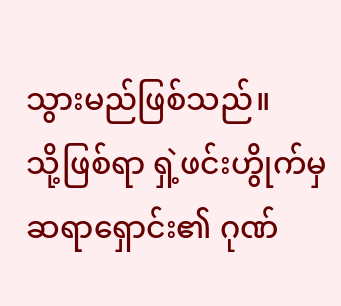သွားမည်ဖြစ်သည်။
သို့ဖြစ်ရာ ရှဲ့ဖင်းဟွိုက်မှ ဆရာရှောင်း၏ ဂုဏ်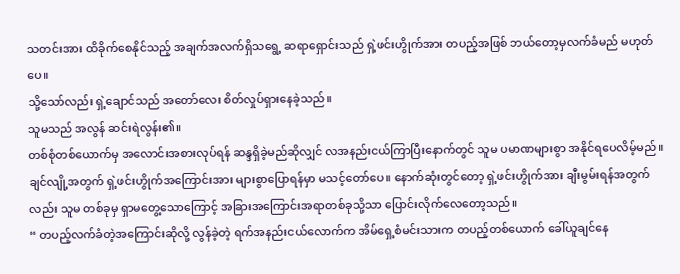သတင်းအား ထိခိုက်စေနိုင်သည့် အချက်အလက်ရှိသရွေ့ ဆရာရှောင်းသည် ရှဲ့ဖင်းဟွိုက်အား တပည့်အဖြစ် ဘယ်တော့မှလက်ခံမည် မဟုတ်ပေ။
သို့သော်လည်း ရှဲ့ချောင်သည် အတော်လေး စိတ်လှုပ်ရှားနေခဲ့သည်။
သူမသည် အလွန် ဆင်းရဲလွန်း၏။
တစ်စုံတစ်ယောက်မှ အလောင်းအစားလုပ်ရန် ဆန္ဒရှိခဲ့မည်ဆိုလျှင် လအနည်းငယ်ကြာပြီးနောက်တွင် သူမ ပမာဏများစွာ အနိုင်ရပေလိမ့်မည်။
ချင်လျို့အတွက် ရှဲ့ဖင်းဟွိုက်အကြောင်းအား များစွာပြောရန်မှာ မသင့်တော်ပေ။ နောက်ဆုံးတွင်တော့ ရှဲ့ဖင်းဟွိုက်အား ချီးမွမ်းရန်အတွက်လည်း သူမ တစ်ခုမှ ရှာမတွေ့သောကြောင့် အခြားအကြောင်းအရာတစ်ခုသို့သာ ပြောင်းလိုက်လေတော့သည်။
“ တပည့်လက်ခံတဲ့အကြောင်းဆိုလို့ လွန်ခဲ့တဲ့ ရက်အနည်းငယ်လောက်က အိမ်ရှေ့စံမင်းသားက တပည့်တစ်ယောက် ခေါ်ယူချင်နေ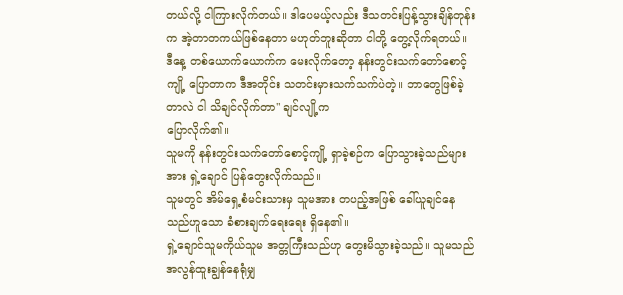တယ်လို့ ငါကြားလိုက်တယ်။ ဒါပေမယ့်လည်း ဒီသတင်းပြန့်သွားချိန်တုန်းက အဲ့တာတကယ်ဖြစ်နေတာ မဟုတ်ဘူးဆိုတာ ငါတို့ တွေ့လိုက်ရတယ်။ ဒီနေ့ တစ်ယောက်ယောက်က မေးလိုက်တော့ နန်းတွင်းသက်တော်စောင့်ကျို့ ပြောတာက ဒီအတိုင်း သတင်းမှားသက်သက်ပဲတဲ့။ ဘာတွေဖြစ်ခဲ့တာလဲ ငါ သိချင်လိုက်တာ" ချင်လျို့က
ပြောလိုက်၏။
သူမကို နန်းတွင်းသက်တော်စောင့်ကျို့ ရှာခဲ့စဉ်က ပြောသွားခဲ့သည်များအား ရှဲ့ချောင် ပြန်တွေးလိုက်သည်။
သူမတွင် အိမ်ရှေ့စံမင်းသားမှ သူမအား တပည့်အဖြစ် ခေါ်ယူချင်နေသည်ဟူသော ခံစားချက်ရေးရေး ရှိနေ၏။
ရှဲ့ချောင်သူမကိုယ်သူမ အတ္တကြီးသည်ဟု တွေးမိသွားခဲ့သည်။ သူမသည် အလွန်ထူးချွန်နေရုံမျှ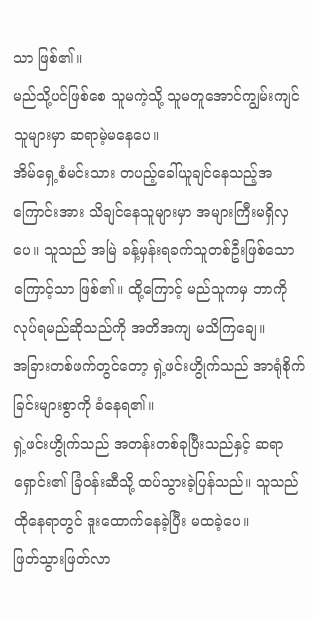သာ ဖြစ်၏။
မည်သို့ပင်ဖြစ်စေ သူမကဲ့သို့ သူမတူအောင်ကျွမ်းကျင်သူများမှာ ဆရာမဲ့မနေပေ။
အိမ်ရှေ့စံမင်းသား တပည့်ခေါ်ယူချင်နေသည့်အကြောင်းအား သိချင်နေသူများမှာ အများကြီးမရှိလှပေ။ သူသည် အမြဲ ခန့်မှန်းရခက်သူတစ်ဦးဖြစ်သောကြောင့်သာ ဖြစ်၏။ ထို့ကြောင့် မည်သူကမှ ဘာကိုလုပ်ရမည်ဆိုသည်ကို အတိအကျ မသိကြချေ။
အခြားတစ်ဖက်တွင်တော့ ရှဲ့ဖင်းဟွိုက်သည် အာရုံစိုက်ခြင်းများစွာကို ခံနေရ၏။
ရှဲ့ဖင်းဟွိုက်သည် အတန်းတစ်ခုပြီးသည်နှင့် ဆရာရှောင်း၏ ခြံဝန်းဆီသို့ ထပ်သွားခဲ့ပြန်သည်။ သူသည် ထိုနေရာတွင် ဒူးထောက်နေခဲ့ပြီး မထခဲ့ပေ။
ဖြတ်သွားဖြတ်လာ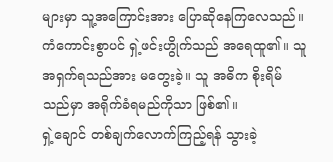များမှာ သူ့အကြောင်းအား ပြောဆိုနေကြလေသည်။
ကံကောင်းစွာပင် ရှဲ့ဖင်းဟွိုက်သည် အရေထူ၏။ သူ
အရှက်ရသည်အား မတွေးခဲ့။ သူ အဓိက စိုးရိမ်သည်မှာ အရိုက်ခံရမည်ကိုသာ ဖြစ်၏။
ရှဲ့ချောင် တစ်ချက်လောက်ကြည့်ရန် သွားခဲ့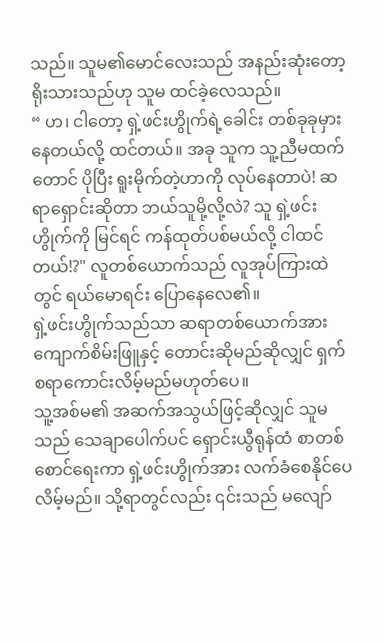သည်။ သူမ၏မောင်လေးသည် အနည်းဆုံးတော့ ရိုးသားသည်ဟု သူမ ထင်ခဲ့လေသည်။
“ ဟ၊ ငါတော့ ရှဲ့ဖင်းဟွိုက်ရဲ့ခေါင်း တစ်ခုခုမှားနေတယ်လို့ ထင်တယ်။ အခု သူက သူ့ညီမထက်တောင် ပိုပြီး ရူးမိုက်တဲ့ဟာကို လုပ်နေတာပဲ! ဆရာရှောင်းဆိုတာ ဘယ်သူမို့လို့လဲ? သူ ရှဲ့ဖင်းဟွိုက်ကို မြင်ရင် ကန်ထုတ်ပစ်မယ်လို့ ငါထင်တယ်!?" လူတစ်ယောက်သည် လူအုပ်ကြားထဲတွင် ရယ်မောရင်း ပြောနေလေ၏။
ရှဲ့ဖင်းဟွိုက်သည်သာ ဆရာတစ်ယောက်အား ကျောက်စိမ်းဖြူနှင့် တောင်းဆိုမည်ဆိုလျှင် ရှက်စရာကောင်းလိမ့်မည်မဟုတ်ပေ။
သူ့အစ်မ၏ အဆက်အသွယ်ဖြင့်ဆိုလျှင် သူမသည် သေချာပေါက်ပင် ရှောင်းယွီရုန်ထံ စာတစ်စောင်ရေးကာ ရှဲ့ဖင်းဟွိုက်အား လက်ခံစေနိုင်ပေလိမ့်မည်။ သို့ရာတွင်လည်း ၎င်းသည် မလျော်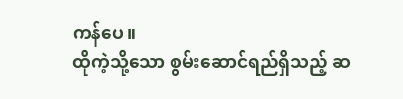ကန်ပေ။
ထိုကဲ့သို့သော စွမ်းဆောင်ရည်ရှိသည့် ဆ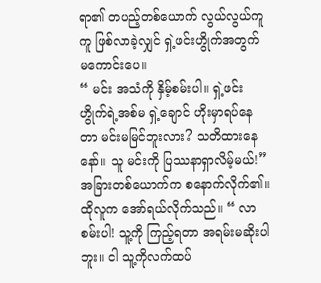ရာ၏ တပည့်တစ်ယောက် လွယ်လွယ်ကူကူ ဖြစ်လာခဲ့လျှင် ရှဲ့ဖင်းဟွိုက်အတွက် မကောင်းပေ။
“ မင်း အသံကို နှိမ့်စမ်းပါ။ ရှဲ့ဖင်းဟွိုက်ရဲ့အစ်မ ရှဲ့ချောင် ဟိုးမှာရပ်နေတာ မင်းမမြင်ဘူးလား? သတိထားနေနော်။ သူ မင်းကို ပြဿနာရှာလိမ့်မယ်!” အခြားတစ်ယောက်က စနောက်လိုက်၏။
ထိုလူက အော်ရယ်လိုက်သည်။ “ လာစမ်းပါ! သူ့ကို ကြည့်ရတာ အရမ်းမဆိုးပါဘူး။ ငါ သူ့ကိုလက်ထပ်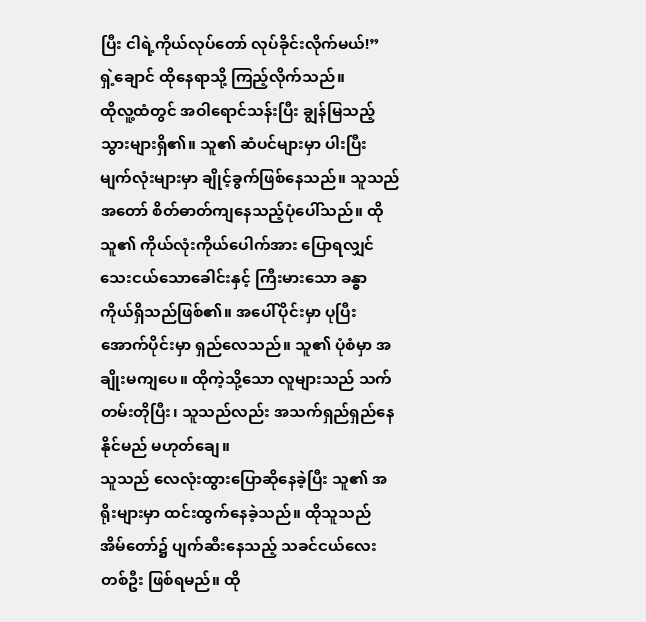ပြီး ငါရဲ့ကိုယ်လုပ်တော် လုပ်ခိုင်းလိုက်မယ်!”
ရှဲ့ချောင် ထိုနေရာသို့ ကြည့်လိုက်သည်။
ထိုလူ့ထံတွင် အဝါရောင်သန်းပြီး ချွန်မြသည့် သွားများရှိ၏။ သူ၏ ဆံပင်များမှာ ပါးပြီး မျက်လုံးများမှာ ချိုင့်ခွက်ဖြစ်နေသည်။ သူသည် အတော် စိတ်ဓာတ်ကျနေသည့်ပုံပေါ်သည်။ ထိုသူ၏ ကိုယ်လုံးကိုယ်ပေါက်အား ပြောရလျှင် သေးငယ်သောခေါင်းနှင့် ကြီးမားသော ခန္ဓာကိုယ်ရှိသည်ဖြစ်၏။ အပေါ်ပိုင်းမှာ ပုပြီး အောက်ပိုင်းမှာ ရှည်လေသည်။ သူ၏ ပုံစံမှာ အချိုးမကျပေ။ ထိုကဲ့သို့သော လူများသည် သက်တမ်းတိုပြီး၊ သူသည်လည်း အသက်ရှည်ရှည်နေနိုင်မည် မဟုတ်ချေ။
သူသည် လေလုံးထွားပြောဆိုနေခဲ့ပြီး သူ၏ အရိုးများမှာ ထင်းထွက်နေခဲ့သည်။ ထိုသူသည် အိမ်တော်၌ ပျက်ဆီးနေသည့် သခင်ငယ်လေးတစ်ဦး ဖြစ်ရမည်။ ထို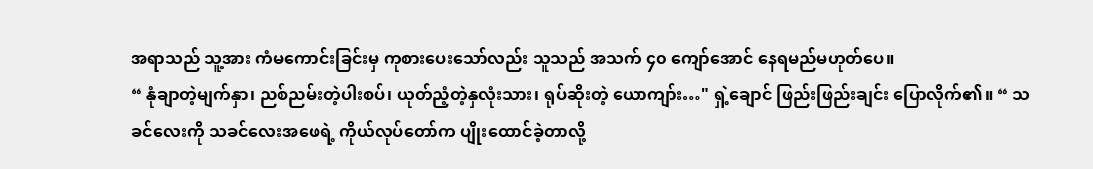အရာသည် သူ့အား ကံမကောင်းခြင်းမှ ကုစားပေးသော်လည်း သူသည် အသက် ၄၀ ကျော်အောင် နေရမည်မဟုတ်ပေ။
“ နုံချာတဲ့မျက်နှာ၊ ညစ်ညမ်းတဲ့ပါးစပ်၊ ယုတ်ညံ့တဲ့နှလုံးသား၊ ရုပ်ဆိုးတဲ့ ယောကျာ်း…" ရှဲ့ချောင် ဖြည်းဖြည်းချင်း ပြောလိုက်၏။ “ သခင်လေးကို သခင်လေးအဖေရဲ့ ကိုယ်လုပ်တော်က ပျိုးထောင်ခဲ့တာလို့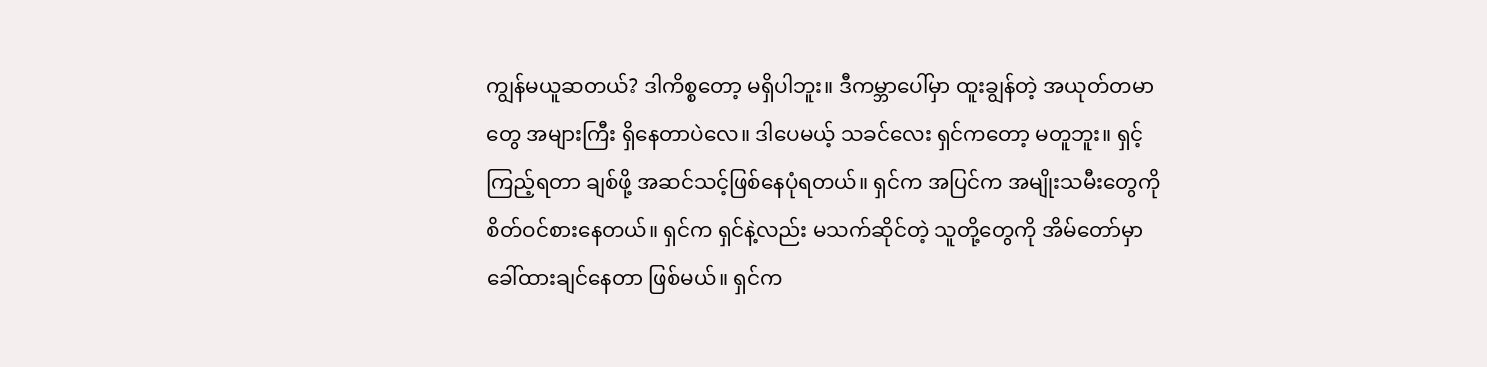ကျွန်မယူဆတယ်? ဒါကိစ္စတော့ မရှိပါဘူး။ ဒီကမ္ဘာပေါ်မှာ ထူးချွန်တဲ့ အယုတ်တမာတွေ အများကြီး ရှိနေတာပဲလေ။ ဒါပေမယ့် သခင်လေး ရှင်ကတော့ မတူဘူး။ ရှင့်ကြည့်ရတာ ချစ်ဖို့ အဆင်သင့်ဖြစ်နေပုံရတယ်။ ရှင်က အပြင်က အမျိုးသမီးတွေကို စိတ်ဝင်စားနေတယ်။ ရှင်က ရှင်နဲ့လည်း မသက်ဆိုင်တဲ့ သူတို့တွေကို အိမ်တော်မှာ ခေါ်ထားချင်နေတာ ဖြစ်မယ်။ ရှင်က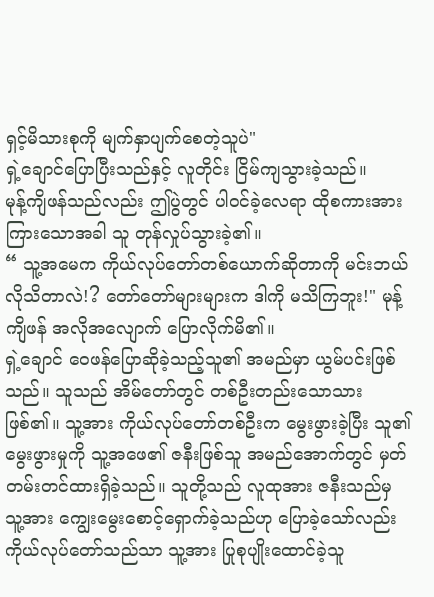ရှင့်မိသားစုကို မျက်နှာပျက်စေတဲ့သူပဲ"
ရှဲ့ချောင်ပြောပြီးသည်နှင့် လူတိုင်း ငြိမ်ကျသွားခဲ့သည်။
မုန့်ကျိဖန်သည်လည်း ဤပွဲတွင် ပါဝင်ခဲ့လေရာ ထိုစကားအားကြားသောအခါ သူ တုန်လှုပ်သွားခဲ့၏။
“ သူ့အမေက ကိုယ်လုပ်တော်တစ်ယောက်ဆိုတာကို မင်းဘယ်လိုသိတာလဲ!? တော်တော်များများက ဒါကို မသိကြဘူး!" မုန့်ကျိဖန် အလိုအလျောက် ပြောလိုက်မိ၏။
ရှဲ့ချောင် ဝေဖန်ပြောဆိုခဲ့သည့်သူ၏ အမည်မှာ ယွမ်ပင်းဖြစ်သည်။ သူသည် အိမ်တော်တွင် တစ်ဦးတည်းသောသားဖြစ်၏။ သူ့အား ကိုယ်လုပ်တော်တစ်ဦးက မွေးဖွားခဲ့ပြီး သူ၏ မွေးဖွားမှုကို သူ့အဖေ၏ ဇနီးဖြစ်သူ အမည်အောက်တွင် မှတ်တမ်းတင်ထားရှိခဲ့သည်။ သူတို့သည် လူထုအား ဇနီးသည်မှ သူ့အား ကျွေးမွေးစောင့်ရှောက်ခဲ့သည်ဟု ပြောခဲ့သော်လည်း ကိုယ်လုပ်တော်သည်သာ သူ့အား ပြုစုပျိုးထောင်ခဲ့သူ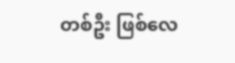တစ်ဦး ဖြစ်လေ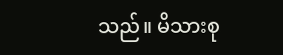သည်။ မိသားစု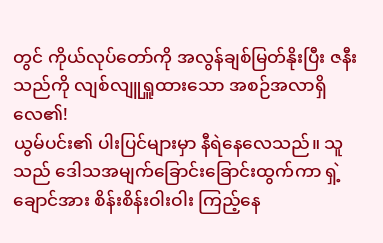တွင် ကိုယ်လုပ်တော်ကို အလွန်ချစ်မြတ်နိုးပြီး ဇနီးသည်ကို လျစ်လျူရှူထားသော အစဉ်အလာရှိလေ၏!
ယွမ်ပင်း၏ ပါးပြင်များမှာ နီရဲနေလေသည်။ သူ
သည် ဒေါသအမျက်ခြောင်းခြောင်းထွက်ကာ ရှဲ့ချောင်အား စိန်းစိန်းဝါးဝါး ကြည့်နေ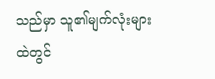သည်မှာ သူ၏မျက်လုံးများထဲတွင်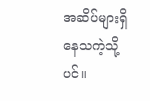အဆိပ်များရှိနေသကဲ့သို့ပင်။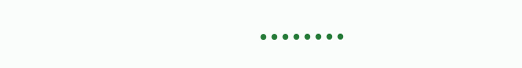••••••••